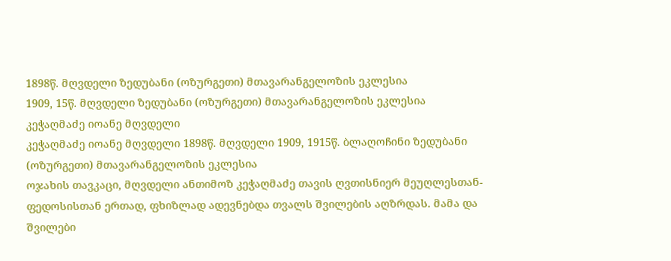1898წ. მღვდელი ზედუბანი (ოზურგეთი) მთავარანგელოზის ეკლესია
1909, 15წ. მღვდელი ზედუბანი (ოზურგეთი) მთავარანგელოზის ეკლესია
კეჭაღმაძე იოანე მღვდელი
კეჭაღმაძე იოანე მღვდელი 1898წ. მღვდელი 1909, 1915წ. ბლაღოჩინი ზედუბანი (ოზურგეთი) მთავარანგელოზის ეკლესია
ოჯახის თავკაცი, მღვდელი ანთიმოზ კეჭაღმაძე თავის ღვთისნიერ მეუღლესთან-ფედოსისთან ერთად, ფხიზლად ადევნებდა თვალს შვილების აღზრდას. მამა და შვილები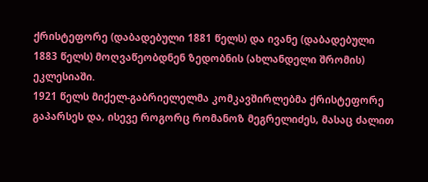ქრისტეფორე (დაბადებული 1881 წელს) და ივანე (დაბადებული 1883 წელს) მოღვაწეობდნენ ზედობნის (ახლანდელი შრომის) ეკლესიაში.
1921 წელს მიქელ-გაბრიელელმა კომკავშირლებმა ქრისტეფორე გაპარსეს და, ისევე როგორც რომანოზ მეგრელიძეს, მასაც ძალით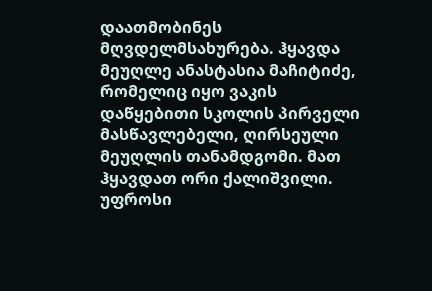დაათმობინეს მღვდელმსახურება. ჰყავდა მეუღლე ანასტასია მაჩიტიძე, რომელიც იყო ვაკის დაწყებითი სკოლის პირველი მასწავლებელი, ღირსეული მეუღლის თანამდგომი. მათ ჰყავდათ ორი ქალიშვილი.
უფროსი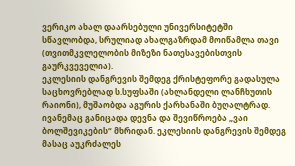ვერიკო ახალ დაარსებული უნივერსიტეტში სწავლობდა, სრულიად ახალგაზრდამ მოიწამლა თავი (თვითმკვლელობის მიზეზი ნათესავებისთვის გაურკვეველია).
ეკლესიის დანგრევის შემდეგ ქრისტეფორე გადასულა საცხოვრებლად ს.სუფსაში (ახლანდელი ლანჩხუთის რაიონი), მუშაობდა აგურის ქარხანაში ბუღალტრად.
ივანემაც განიცადა დევნა და შევიწროება „ვაი ბოლშევიკების“ მხრიდან. ეკლესიის დანგრევის შემდეგ მასაც აუკრძალეს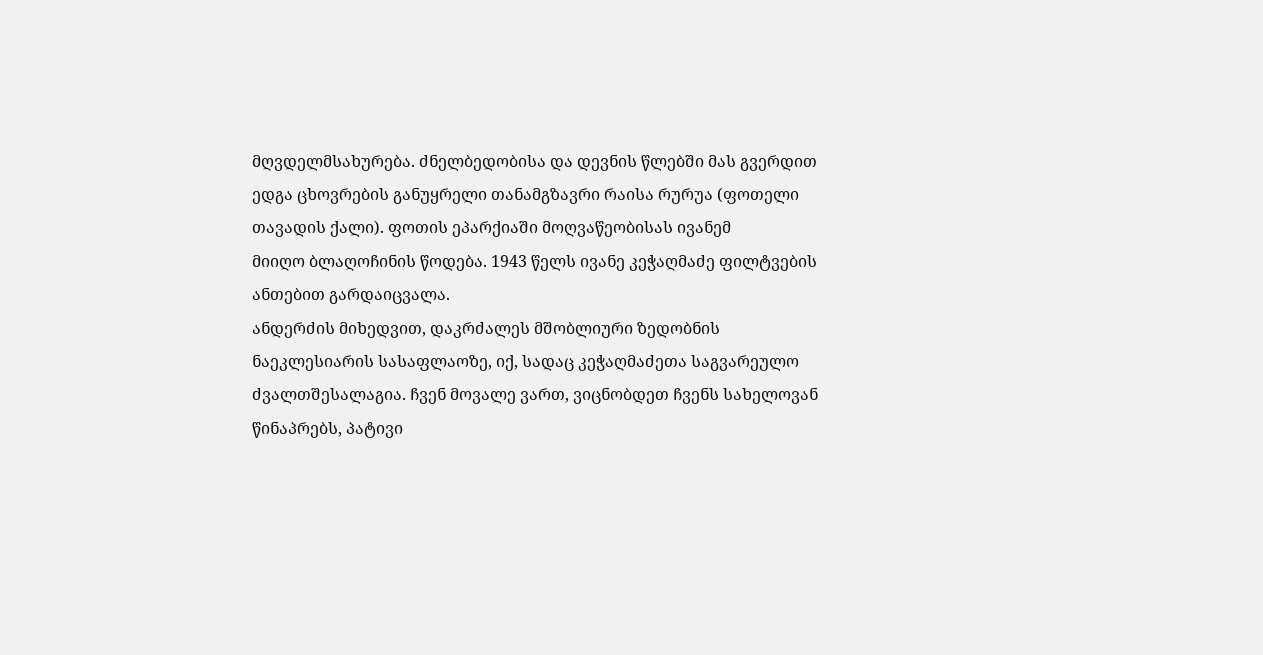მღვდელმსახურება. ძნელბედობისა და დევნის წლებში მას გვერდით ედგა ცხოვრების განუყრელი თანამგზავრი რაისა რურუა (ფოთელი თავადის ქალი). ფოთის ეპარქიაში მოღვაწეობისას ივანემ
მიიღო ბლაღოჩინის წოდება. 1943 წელს ივანე კეჭაღმაძე ფილტვების ანთებით გარდაიცვალა.
ანდერძის მიხედვით, დაკრძალეს მშობლიური ზედობნის ნაეკლესიარის სასაფლაოზე, იქ, სადაც კეჭაღმაძეთა საგვარეულო ძვალთშესალაგია. ჩვენ მოვალე ვართ, ვიცნობდეთ ჩვენს სახელოვან წინაპრებს, პატივი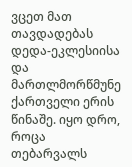ვცეთ მათ თავდადებას დედა-ეკლესიისა და მართლმორწმუნე ქართველი ერის წინაშე. იყო დრო, როცა თებარვალს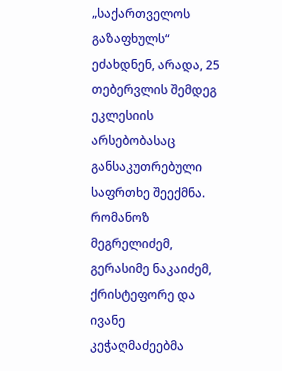„საქართველოს გაზაფხულს“ ეძახდნენ, არადა, 25 თებერვლის შემდეგ ეკლესიის არსებობასაც განსაკუთრებული საფრთხე შეექმნა. რომანოზ მეგრელიძემ, გერასიმე ნაკაიძემ, ქრისტეფორე და ივანე კეჭაღმაძეებმა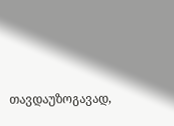თავდაუზოგავად,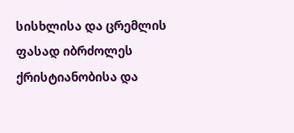სისხლისა და ცრემლის ფასად იბრძოლეს ქრისტიანობისა და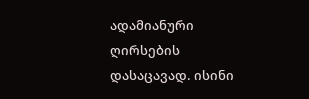ადამიანური ღირსების დასაცავად. ისინი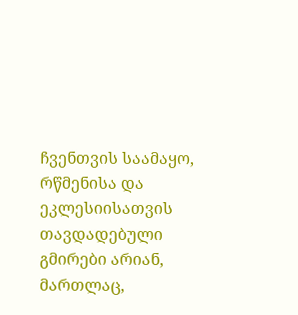ჩვენთვის საამაყო, რწმენისა და ეკლესიისათვის თავდადებული გმირები არიან, მართლაც,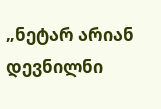„ნეტარ არიან დევნილნი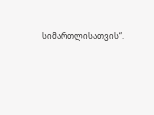სიმართლისათვის“.